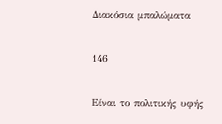Διακόσια μπαλώματα

146

Είναι το πολιτικής υφής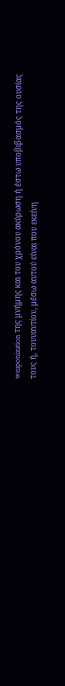weaponization της μνήμης και του χρόνου ακύρωση ή έστω υποβιβασμός της ουσίας τους ή, τουναντίον, μέσω αυτού είναι που εκείνη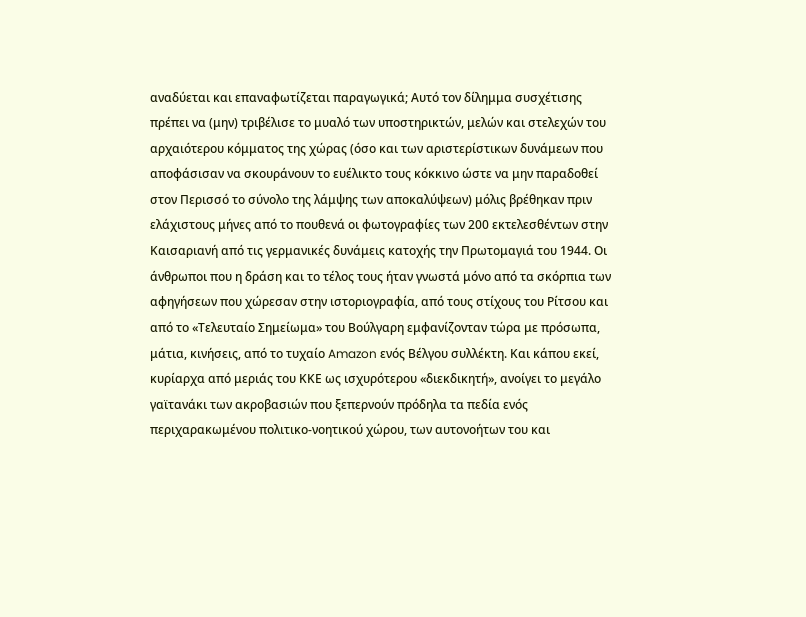αναδύεται και επαναφωτίζεται παραγωγικά; Αυτό τον δίλημμα συσχέτισης πρέπει να (μην) τριβέλισε το μυαλό των υποστηρικτών, μελών και στελεχών του αρχαιότερου κόμματος της χώρας (όσο και των αριστερίστικων δυνάμεων που αποφάσισαν να σκουράνουν το ευέλικτο τους κόκκινο ώστε να μην παραδοθεί στον Περισσό το σύνολο της λάμψης των αποκαλύψεων) μόλις βρέθηκαν πριν ελάχιστους μήνες από το πουθενά οι φωτογραφίες των 200 εκτελεσθέντων στην Καισαριανή από τις γερμανικές δυνάμεις κατοχής την Πρωτομαγιά του 1944. Οι άνθρωποι που η δράση και το τέλος τους ήταν γνωστά μόνο από τα σκόρπια των αφηγήσεων που χώρεσαν στην ιστοριογραφία, από τους στίχους του Ρίτσου και από το «Τελευταίο Σημείωμα» του Βούλγαρη εμφανίζονταν τώρα με πρόσωπα, μάτια, κινήσεις, από το τυχαίο Amazon ενός Βέλγου συλλέκτη. Και κάπου εκεί, κυρίαρχα από μεριάς του ΚΚΕ ως ισχυρότερου «διεκδικητή», ανοίγει το μεγάλο γαϊτανάκι των ακροβασιών που ξεπερνούν πρόδηλα τα πεδία ενός περιχαρακωμένου πολιτικο-νοητικού χώρου, των αυτονοήτων του και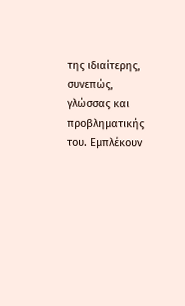της ιδιαίτερης, συνεπώς, γλώσσας και προβληματικής του. Εμπλέκουν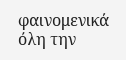φαινομενικά όλη την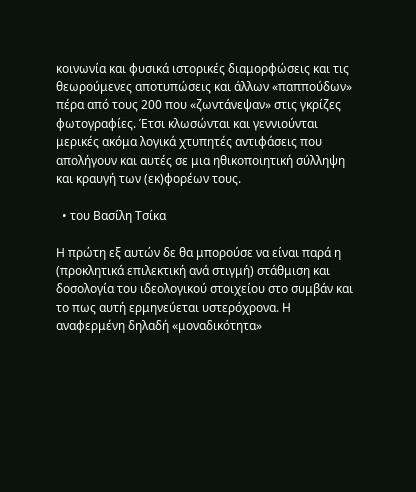κοινωνία και φυσικά ιστορικές διαμορφώσεις και τις θεωρούμενες αποτυπώσεις και άλλων «παππούδων» πέρα από τους 200 που «ζωντάνεψαν» στις γκρίζες φωτογραφίες. Έτσι κλωσώνται και γεννιούνται μερικές ακόμα λογικά χτυπητές αντιφάσεις που απολήγουν και αυτές σε μια ηθικοποιητική σύλληψη και κραυγή των (εκ)φορέων τους.

  • του Βασίλη Τσίκα

Η πρώτη εξ αυτών δε θα μπορούσε να είναι παρά η (προκλητικά επιλεκτική ανά στιγμή) στάθμιση και δοσολογία του ιδεολογικού στοιχείου στο συμβάν και το πως αυτή ερμηνεύεται υστερόχρονα. Η αναφερμένη δηλαδή «μοναδικότητα»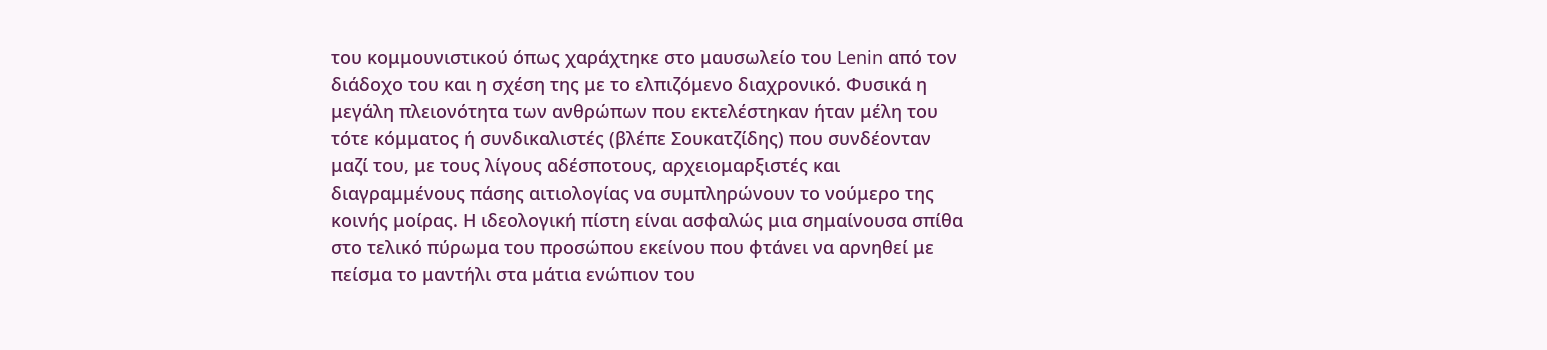του κομμουνιστικού όπως χαράχτηκε στο μαυσωλείο του Lenin από τον διάδοχο του και η σχέση της με το ελπιζόμενο διαχρονικό. Φυσικά η μεγάλη πλειονότητα των ανθρώπων που εκτελέστηκαν ήταν μέλη του τότε κόμματος ή συνδικαλιστές (βλέπε Σουκατζίδης) που συνδέονταν μαζί του, με τους λίγους αδέσποτους, αρχειομαρξιστές και διαγραμμένους πάσης αιτιολογίας να συμπληρώνουν το νούμερο της κοινής μοίρας. Η ιδεολογική πίστη είναι ασφαλώς μια σημαίνουσα σπίθα στο τελικό πύρωμα του προσώπου εκείνου που φτάνει να αρνηθεί με πείσμα το μαντήλι στα μάτια ενώπιον του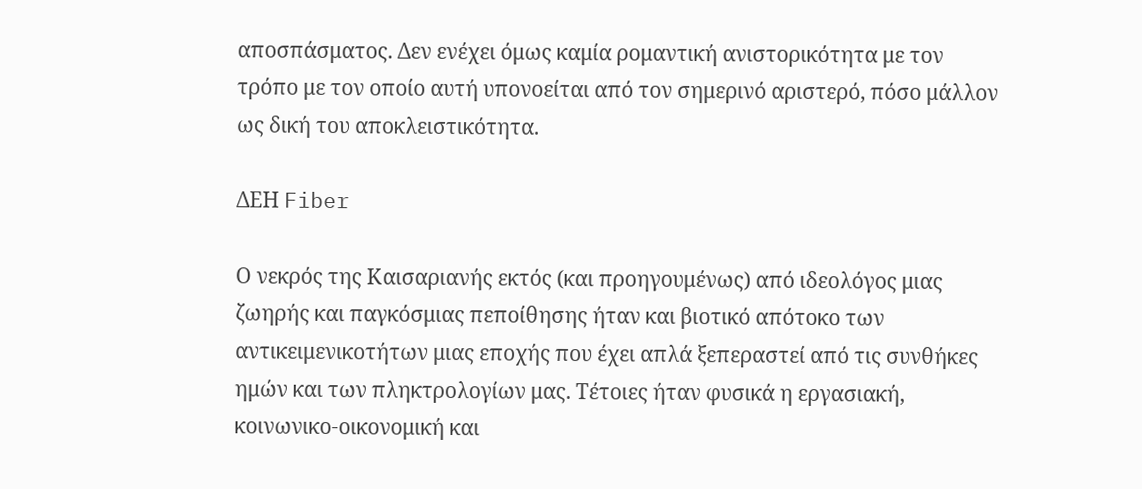αποσπάσματος. Δεν ενέχει όμως καμία ρομαντική ανιστορικότητα με τον τρόπο με τον οποίο αυτή υπονοείται από τον σημερινό αριστερό, πόσο μάλλον ως δική του αποκλειστικότητα.

ΔΕΗ Fiber

Ο νεκρός της Καισαριανής εκτός (και προηγουμένως) από ιδεολόγος μιας ζωηρής και παγκόσμιας πεποίθησης ήταν και βιοτικό απότοκο των αντικειμενικοτήτων μιας εποχής που έχει απλά ξεπεραστεί από τις συνθήκες ημών και των πληκτρολογίων μας. Τέτοιες ήταν φυσικά η εργασιακή, κοινωνικο-οικονομική και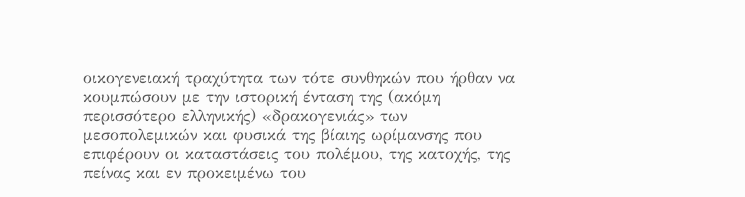οικογενειακή τραχύτητα των τότε συνθηκών που ήρθαν να κουμπώσουν με την ιστορική ένταση της (ακόμη περισσότερο ελληνικής) «δρακογενιάς» των μεσοπολεμικών και φυσικά της βίαιης ωρίμανσης που επιφέρουν οι καταστάσεις του πολέμου, της κατοχής, της πείνας και εν προκειμένω του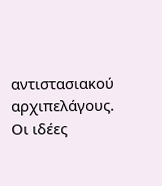αντιστασιακού αρχιπελάγους. Οι ιδέες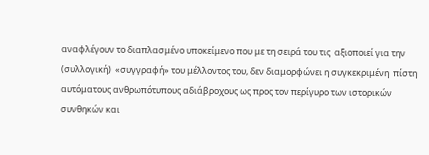αναφλέγουν το διαπλασμένο υποκείμενο που με τη σειρά του τις  αξιοποιεί για την (συλλογική)  «συγγραφή» του μέλλοντος του, δεν διαμορφώνει η συγκεκριμένη  πίστη αυτόματους ανθρωπότυπους αδιάβροχους ως προς τον περίγυρο των ιστορικών συνθηκών και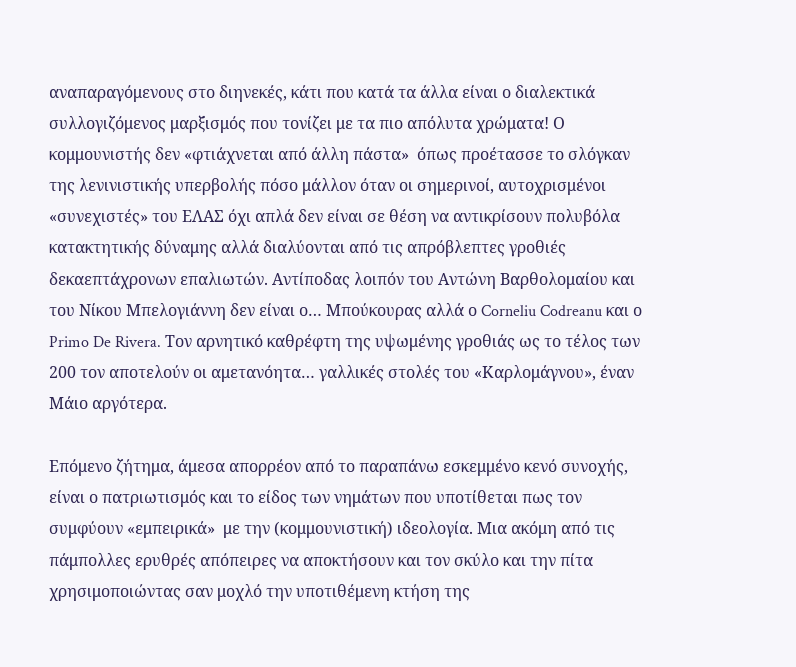αναπαραγόμενους στο διηνεκές, κάτι που κατά τα άλλα είναι ο διαλεκτικά συλλογιζόμενος μαρξισμός που τονίζει με τα πιο απόλυτα χρώματα! Ο κομμουνιστής δεν «φτιάχνεται από άλλη πάστα»  όπως προέτασσε το σλόγκαν της λενινιστικής υπερβολής πόσο μάλλον όταν οι σημερινοί, αυτοχρισμένοι  «συνεχιστές» του ΕΛΑΣ όχι απλά δεν είναι σε θέση να αντικρίσουν πολυβόλα κατακτητικής δύναμης αλλά διαλύονται από τις απρόβλεπτες γροθιές δεκαεπτάχρονων επαλιωτών. Αντίποδας λοιπόν του Αντώνη Βαρθολομαίου και του Νίκου Μπελογιάννη δεν είναι ο… Μπούκουρας αλλά ο Corneliu Codreanu και ο Primo De Rivera. Τον αρνητικό καθρέφτη της υψωμένης γροθιάς ως το τέλος των 200 τον αποτελούν οι αμετανόητα… γαλλικές στολές του «Καρλομάγνου», έναν Μάιο αργότερα.

Επόμενο ζήτημα, άμεσα απορρέον από το παραπάνω εσκεμμένο κενό συνοχής, είναι ο πατριωτισμός και το είδος των νημάτων που υποτίθεται πως τον συμφύουν «εμπειρικά»  με την (κομμουνιστική) ιδεολογία. Μια ακόμη από τις πάμπολλες ερυθρές απόπειρες να αποκτήσουν και τον σκύλο και την πίτα χρησιμοποιώντας σαν μοχλό την υποτιθέμενη κτήση της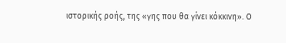ιστορικής ροής, της «γης που θα γίνει κόκκινη». Ο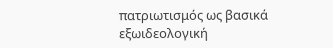πατριωτισμός ως βασικά εξωιδεολογική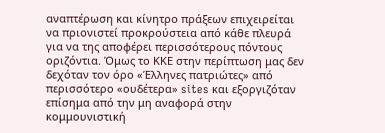αναπτέρωση και κίνητρο πράξεων επιχειρείται να πριονιστεί προκρούστεια από κάθε πλευρά για να της αποφέρει περισσότερους πόντους οριζόντια. Όμως το ΚΚΕ στην περίπτωση μας δεν δεχόταν τον όρο «Έλληνες πατριώτες» από περισσότερο «ουδέτερα» sites και εξοργιζόταν επίσημα από την μη αναφορά στην κομμουνιστική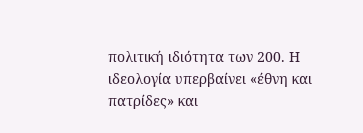πολιτική ιδιότητα των 200. Η ιδεολογία υπερβαίνει «έθνη και πατρίδες» και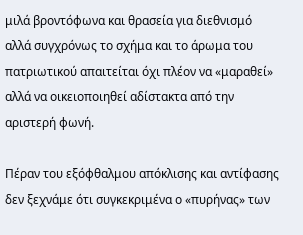μιλά βροντόφωνα και θρασεία για διεθνισμό αλλά συγχρόνως το σχήμα και το άρωμα του πατριωτικού απαιτείται όχι πλέον να «μαραθεί» αλλά να οικειοποιηθεί αδίστακτα από την αριστερή φωνή.

Πέραν του εξόφθαλμου απόκλισης και αντίφασης δεν ξεχνάμε ότι συγκεκριμένα ο «πυρήνας» των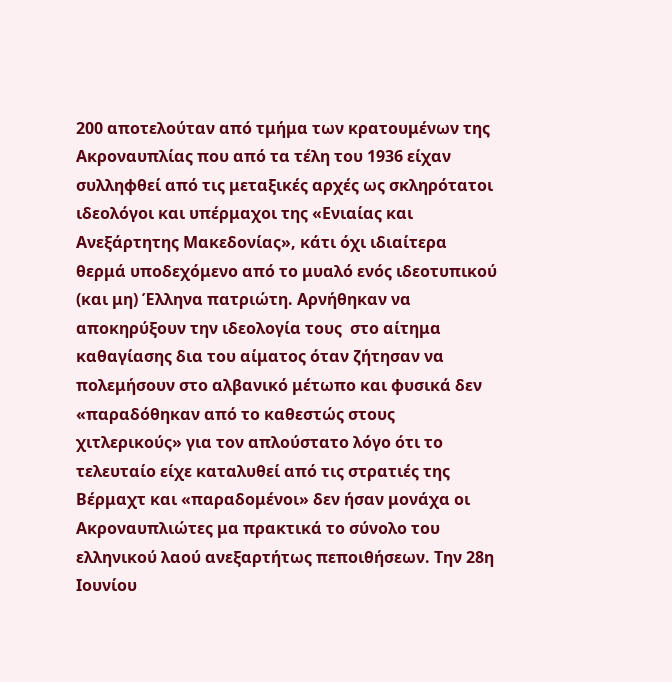200 αποτελούταν από τμήμα των κρατουμένων της Ακροναυπλίας που από τα τέλη του 1936 είχαν συλληφθεί από τις μεταξικές αρχές ως σκληρότατοι ιδεολόγοι και υπέρμαχοι της «Ενιαίας και Ανεξάρτητης Μακεδονίας», κάτι όχι ιδιαίτερα θερμά υποδεχόμενο από το μυαλό ενός ιδεοτυπικού (και μη) Έλληνα πατριώτη. Αρνήθηκαν να αποκηρύξουν την ιδεολογία τους  στο αίτημα καθαγίασης δια του αίματος όταν ζήτησαν να πολεμήσουν στο αλβανικό μέτωπο και φυσικά δεν «παραδόθηκαν από το καθεστώς στους χιτλερικούς» για τον απλούστατο λόγο ότι το τελευταίο είχε καταλυθεί από τις στρατιές της Βέρμαχτ και «παραδομένοι» δεν ήσαν μονάχα οι Ακροναυπλιώτες μα πρακτικά το σύνολο του ελληνικού λαού ανεξαρτήτως πεποιθήσεων. Την 28η Ιουνίου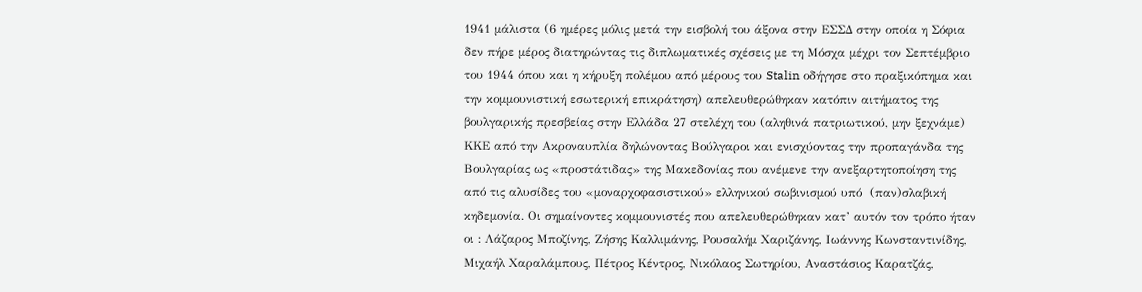1941 μάλιστα (6 ημέρες μόλις μετά την εισβολή του άξονα στην ΕΣΣΔ στην οποία η Σόφια δεν πήρε μέρος διατηρώντας τις διπλωματικές σχέσεις με τη Μόσχα μέχρι τον Σεπτέμβριο του 1944 όπου και η κήρυξη πολέμου από μέρους του Stalin οδήγησε στο πραξικόπημα και την κομμουνιστική εσωτερική επικράτηση) απελευθερώθηκαν κατόπιν αιτήματος της βουλγαρικής πρεσβείας στην Ελλάδα 27 στελέχη του (αληθινά πατριωτικού, μην ξεχνάμε)  ΚΚΕ από την Ακροναυπλία δηλώνοντας Βούλγαροι και ενισχύοντας την προπαγάνδα της Βουλγαρίας ως «προστάτιδας» της Μακεδονίας που ανέμενε την ανεξαρτητοποίηση της  από τις αλυσίδες του «μοναρχοφασιστικού» ελληνικού σωβινισμού υπό  (παν)σλαβική κηδεμονία. Οι σημαίνοντες κομμουνιστές που απελευθερώθηκαν κατ’ αυτόν τον τρόπο ήταν οι : Λάζαρος Μποζίνης, Ζήσης Καλλιμάνης, Ρουσαλήμ Χαριζάνης, Ιωάννης Κωνσταντινίδης, Μιχαήλ Χαραλάμπους, Πέτρος Κέντρος, Νικόλαος Σωτηρίου, Αναστάσιος Καρατζάς,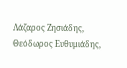Λάζαρος Ζησιάδης, Θεόδωρος Ευθυμιάδης,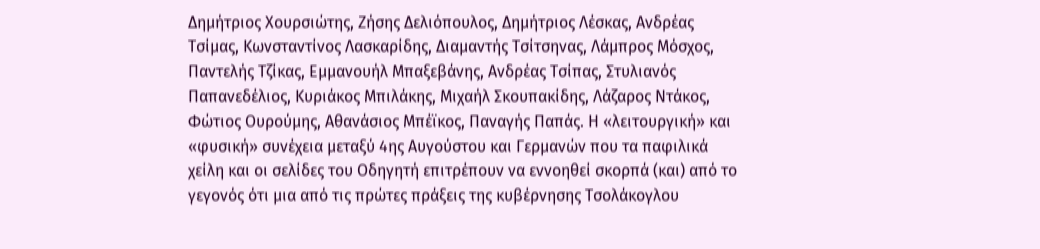Δημήτριος Χουρσιώτης, Ζήσης Δελιόπουλος, Δημήτριος Λέσκας, Ανδρέας Τσίμας, Κωνσταντίνος Λασκαρίδης, Διαμαντής Τσίτσηνας, Λάμπρος Μόσχος, Παντελής Τζίκας, Εμμανουήλ Μπαξεβάνης, Ανδρέας Τσίπας, Στυλιανός Παπανεδέλιος, Κυριάκος Μπιλάκης, Μιχαήλ Σκουπακίδης, Λάζαρος Ντάκος, Φώτιος Ουρούμης, Αθανάσιος Μπέϊκος, Παναγής Παπάς. Η «λειτουργική» και «φυσική» συνέχεια μεταξύ 4ης Αυγούστου και Γερμανών που τα παφιλικά χείλη και οι σελίδες του Οδηγητή επιτρέπουν να εννοηθεί σκορπά (και) από το γεγονός ότι μια από τις πρώτες πράξεις της κυβέρνησης Τσολάκογλου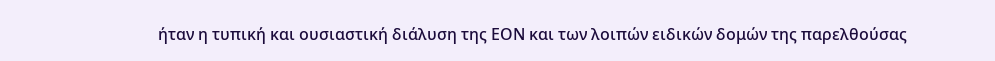ήταν η τυπική και ουσιαστική διάλυση της ΕΟΝ και των λοιπών ειδικών δομών της παρελθούσας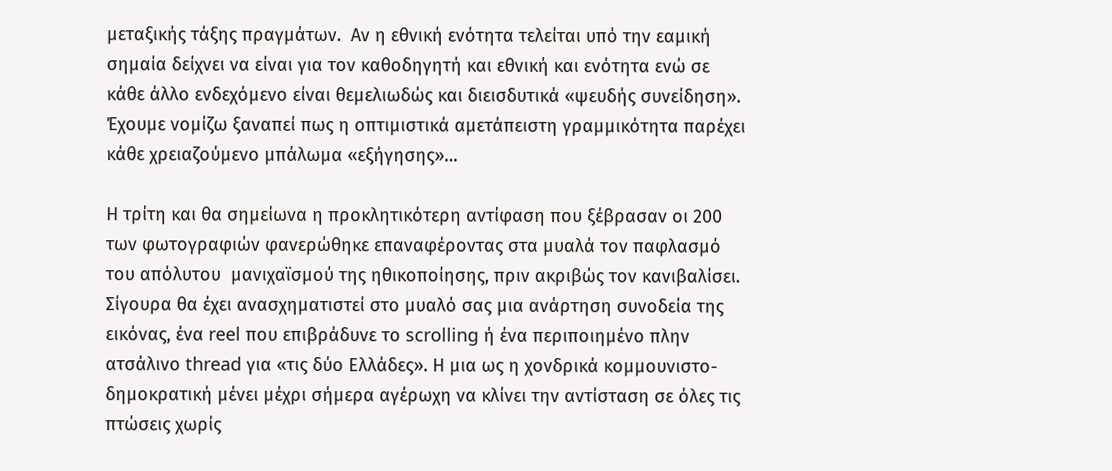μεταξικής τάξης πραγμάτων.  Αν η εθνική ενότητα τελείται υπό την εαμική σημαία δείχνει να είναι για τον καθοδηγητή και εθνική και ενότητα ενώ σε κάθε άλλο ενδεχόμενο είναι θεμελιωδώς και διεισδυτικά «ψευδής συνείδηση». Έχουμε νομίζω ξαναπεί πως η οπτιμιστικά αμετάπειστη γραμμικότητα παρέχει κάθε χρειαζούμενο μπάλωμα «εξήγησης»…

Η τρίτη και θα σημείωνα η προκλητικότερη αντίφαση που ξέβρασαν οι 200 των φωτογραφιών φανερώθηκε επαναφέροντας στα μυαλά τον παφλασμό του απόλυτου  μανιχαϊσμού της ηθικοποίησης, πριν ακριβώς τον κανιβαλίσει. Σίγουρα θα έχει ανασχηματιστεί στο μυαλό σας μια ανάρτηση συνοδεία της εικόνας, ένα reel που επιβράδυνε το scrolling ή ένα περιποιημένο πλην ατσάλινο thread για «τις δύο Ελλάδες». Η μια ως η χονδρικά κομμουνιστο-δημοκρατική μένει μέχρι σήμερα αγέρωχη να κλίνει την αντίσταση σε όλες τις πτώσεις χωρίς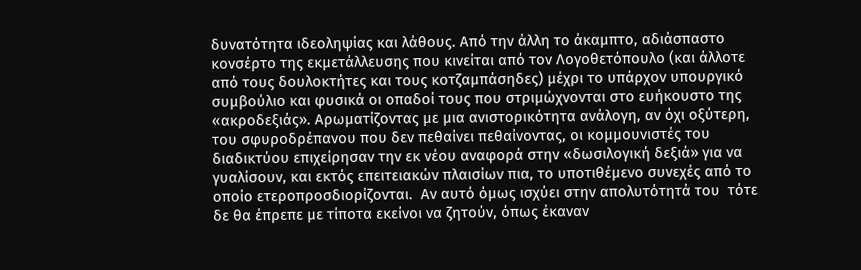δυνατότητα ιδεοληψίας και λάθους. Από την άλλη το άκαμπτο, αδιάσπαστο κονσέρτο της εκμετάλλευσης που κινείται από τον Λογοθετόπουλο (και άλλοτε από τους δουλοκτήτες και τους κοτζαμπάσηδες) μέχρι το υπάρχον υπουργικό συμβούλιο και φυσικά οι οπαδοί τους που στριμώχνονται στο ευήκουστο της «ακροδεξιάς». Αρωματίζοντας με μια ανιστορικότητα ανάλογη, αν όχι οξύτερη, του σφυροδρέπανου που δεν πεθαίνει πεθαίνοντας, οι κομμουνιστές του διαδικτύου επιχείρησαν την εκ νέου αναφορά στην «δωσιλογική δεξιά» για να γυαλίσουν, και εκτός επειτειακών πλαισίων πια, το υποτιθέμενο συνεχές από το οποίο ετεροπροσδιορίζονται.  Αν αυτό όμως ισχύει στην απολυτότητά του  τότε δε θα έπρεπε με τίποτα εκείνοι να ζητούν, όπως έκαναν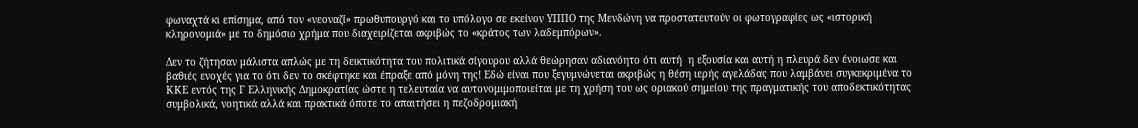φωναχτά κι επίσημα, από τον «νεοναζί» πρωθυπουργό και το υπόλογο σε εκείνον ΥΠΠΟ της Μενδώνη να προστατευτούν οι φωτογραφίες ως «ιστορική κληρονομιά» με το δημόσιο χρήμα που διαχειρίζεται ακριβώς το «κράτος των λαδεμπόρων».

Δεν το ζήτησαν μάλιστα απλώς με τη δεικτικότητα του πολιτικά σίγουρου αλλά θεώρησαν αδιανόητο ότι αυτή  η εξουσία και αυτή η πλευρά δεν ένοιωσε και βαθιές ενοχές για το ότι δεν το σκέφτηκε και έπραξε από μόνη της! Εδώ είναι που ξεγυμνώνεται ακριβώς η θέση ιερής αγελάδας που λαμβάνει συγκεκριμένα το ΚΚΕ εντός της Γ Ελληνικής Δημοκρατίας ώστε η τελευταία να αυτονομιμοποιείται με τη χρήση του ως οριακού σημείου της πραγματικής του αποδεκτικότητας συμβολικά, νοητικά αλλά και πρακτικά όποτε το απαιτήσει η πεζοδρομιακή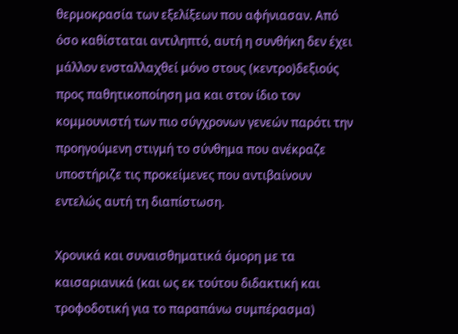θερμοκρασία των εξελίξεων που αφήνιασαν. Από όσο καθίσταται αντιληπτό, αυτή η συνθήκη δεν έχει μάλλον ενσταλλαχθεί μόνο στους (κεντρο)δεξιούς προς παθητικοποίηση μα και στον ίδιο τον κομμουνιστή των πιο σύγχρονων γενεών παρότι την προηγούμενη στιγμή το σύνθημα που ανέκραζε υποστήριζε τις προκείμενες που αντιβαίνουν εντελώς αυτή τη διαπίστωση.

Χρονικά και συναισθηματικά όμορη με τα καισαριανικά (και ως εκ τούτου διδακτική και τροφοδοτική για το παραπάνω συμπέρασμα)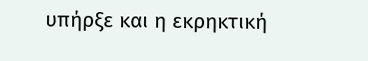υπήρξε και η εκρηκτική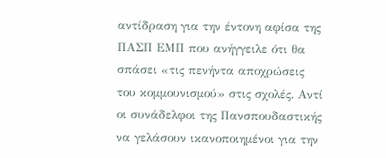αντίδραση για την έντονη αφίσα της ΠΑΣΠ ΕΜΠ που ανήγγειλε ότι θα σπάσει «τις πενήντα αποχρώσεις του κομμουνισμού» στις σχολές. Αντί οι συνάδελφοι της Πανσπουδαστικής να γελάσουν ικανοποιημένοι για την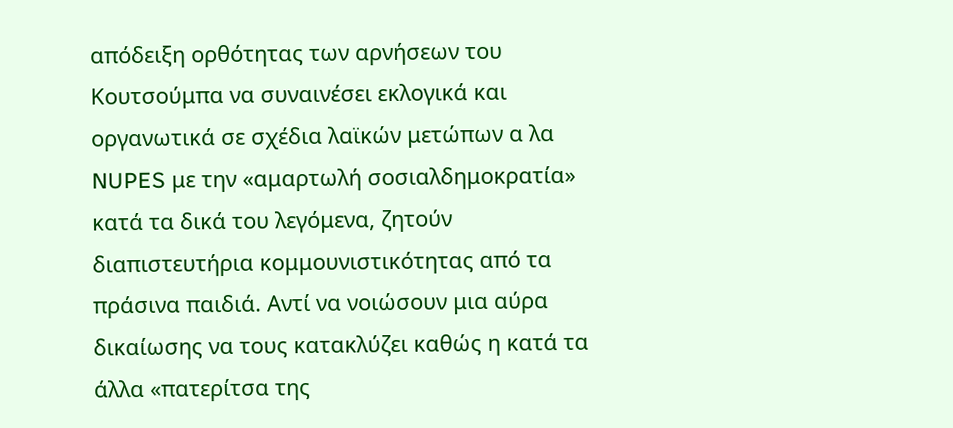απόδειξη ορθότητας των αρνήσεων του Κουτσούμπα να συναινέσει εκλογικά και οργανωτικά σε σχέδια λαϊκών μετώπων α λα NUPES με την «αμαρτωλή σοσιαλδημοκρατία» κατά τα δικά του λεγόμενα, ζητούν διαπιστευτήρια κομμουνιστικότητας από τα πράσινα παιδιά. Αντί να νοιώσουν μια αύρα δικαίωσης να τους κατακλύζει καθώς η κατά τα άλλα «πατερίτσα της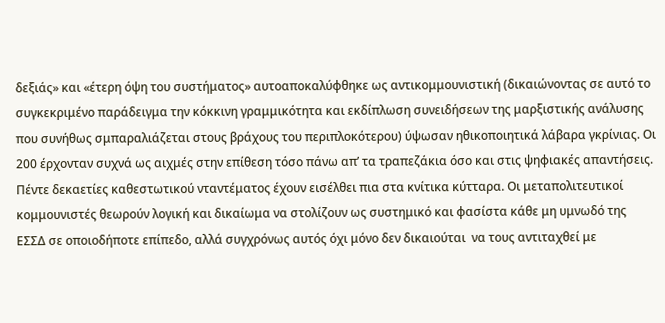δεξιάς» και «έτερη όψη του συστήματος» αυτοαποκαλύφθηκε ως αντικομμουνιστική (δικαιώνοντας σε αυτό το συγκεκριμένο παράδειγμα την κόκκινη γραμμικότητα και εκδίπλωση συνειδήσεων της μαρξιστικής ανάλυσης που συνήθως σμπαραλιάζεται στους βράχους του περιπλοκότερου) ύψωσαν ηθικοποιητικά λάβαρα γκρίνιας. Οι  200 έρχονταν συχνά ως αιχμές στην επίθεση τόσο πάνω απ’ τα τραπεζάκια όσο και στις ψηφιακές απαντήσεις. Πέντε δεκαετίες καθεστωτικού νταντέματος έχουν εισέλθει πια στα κνίτικα κύτταρα. Οι μεταπολιτευτικοί κομμουνιστές θεωρούν λογική και δικαίωμα να στολίζουν ως συστημικό και φασίστα κάθε μη υμνωδό της ΕΣΣΔ σε οποιοδήποτε επίπεδο, αλλά συγχρόνως αυτός όχι μόνο δεν δικαιούται  να τους αντιταχθεί με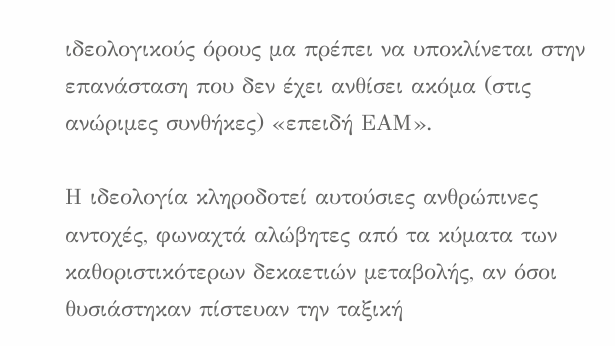ιδεολογικούς όρους μα πρέπει να υποκλίνεται στην επανάσταση που δεν έχει ανθίσει ακόμα (στις ανώριμες συνθήκες) «επειδή ΕΑΜ».

Η ιδεολογία κληροδοτεί αυτούσιες ανθρώπινες αντοχές, φωναχτά αλώβητες από τα κύματα των καθοριστικότερων δεκαετιών μεταβολής, αν όσοι θυσιάστηκαν πίστευαν την ταξική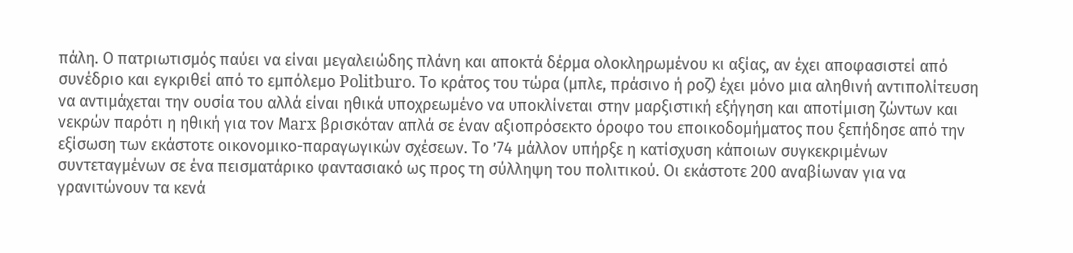πάλη. Ο πατριωτισμός παύει να είναι μεγαλειώδης πλάνη και αποκτά δέρμα ολοκληρωμένου κι αξίας, αν έχει αποφασιστεί από συνέδριο και εγκριθεί από το εμπόλεμο Politburo. Το κράτος του τώρα (μπλε, πράσινο ή ροζ) έχει μόνο μια αληθινή αντιπολίτευση να αντιμάχεται την ουσία του αλλά είναι ηθικά υποχρεωμένο να υποκλίνεται στην μαρξιστική εξήγηση και αποτίμιση ζώντων και νεκρών παρότι η ηθική για τον Μarx βρισκόταν απλά σε έναν αξιοπρόσεκτο όροφο του εποικοδομήματος που ξεπήδησε από την εξίσωση των εκάστοτε οικονομικο-παραγωγικών σχέσεων. Το ’74 μάλλον υπήρξε η κατίσχυση κάποιων συγκεκριμένων συντεταγμένων σε ένα πεισματάρικο φαντασιακό ως προς τη σύλληψη του πολιτικού. Οι εκάστοτε 200 αναβίωναν για να γρανιτώνουν τα κενά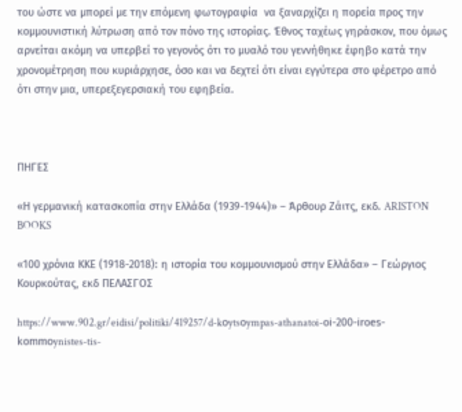του ώστε να μπορεί με την επόμενη φωτογραφία  να ξαναρχίζει η πορεία προς την κομμουνιστική λύτρωση από τον πόνο της ιστορίας. Έθνος ταχέως γηράσκον, που όμως αρνείται ακόμη να υπερβεί το γεγονός ότι το μυαλό του γεννήθηκε έφηβο κατά την χρονομέτρηση που κυριάρχησε, όσο και να δεχτεί ότι είναι εγγύτερα στο φέρετρο από ότι στην μια, υπερεξεγερσιακή του εφηβεία.



ΠΗΓΕΣ

«Η γερμανική κατασκοπία στην Ελλάδα (1939-1944)» – Άρθουρ Ζάιτς, εκδ. ARISTON BOOKS

«100 χρόνια ΚΚΕ (1918-2018): η ιστορία του κομμουνισμού στην Ελλάδα» – Γεώργιος Κουρκούτας, εκδ ΠΕΛΑΣΓΟΣ

https://www.902.gr/eidisi/politiki/419257/d-kοytsοympas-athanatoi-οi-200-irοes-kοmmοynistes-tis-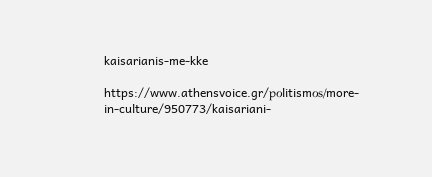kaisarianis-me-kke

https://www.athensvoice.gr/pοlitismοs/more-in-culture/950773/kaisariani-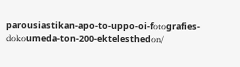parousiastikan-apo-to-uppo-oi-fοtοgrafies-dοkοumeda-ton-200-ektelesthedοn/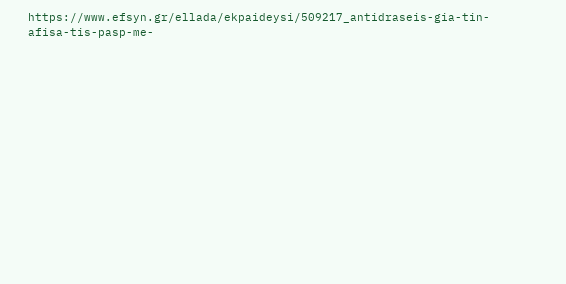https://www.efsyn.gr/ellada/ekpaideysi/509217_antidraseis-gia-tin-afisa-tis-pasp-me-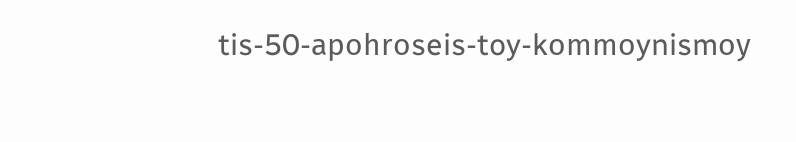tis-50-apοhrοseis-toy-kοmmοynismοy